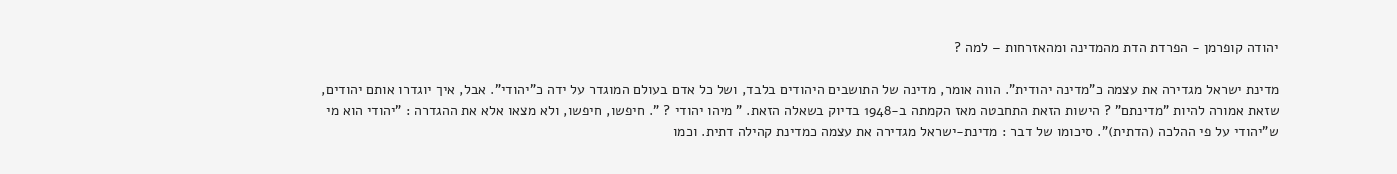יהודה קופרמן - הפרדת הדת מהמדינה ומהאזרחות – למה ?

מדינת ישראל מגדירה את עצמה כ"מדינה יהודית". הווה אומר, מדינה של התושבים היהודים בלבד, ושל כל אדם בעולם המוגדר על ידה כ"יהודי". אבל, איך יוגדרו אותם יהודים, שזאת אמורה להיות "מדינתם" ? הישות הזאת התחבטה מאז הקמתה ב-1948 בדיוק בשאלה הזאת. " מיהו יהודי ? ". חיפשו, חיפשו, ולא מצאו אלא את ההגדרה : "יהודי הוא מי ש"יהודי על פי ההלכה (הדתית)". סיכומו של דבר : מדינת-ישראל מגדירה את עצמה כמדינת קהילה דתית. וכמו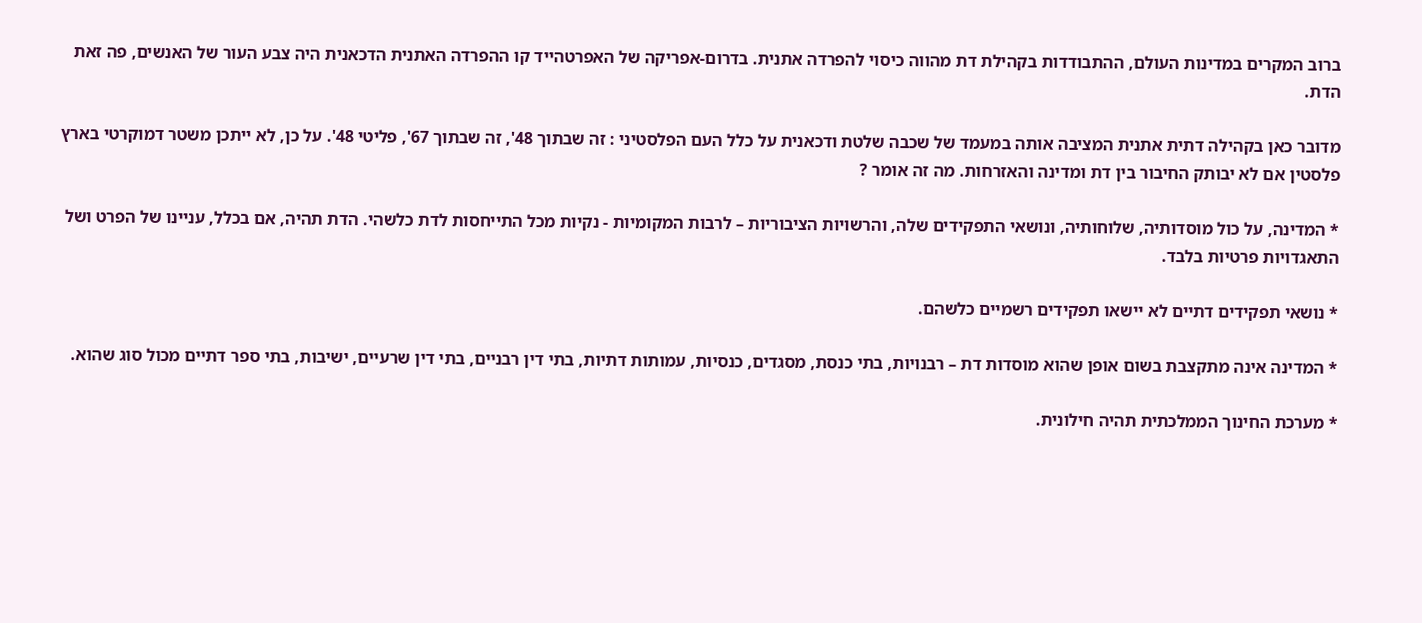ברוב המקרים במדינות העולם, ההתבודדות בקהילת דת מהווה כיסוי להפרדה אתנית. בדרום-אפריקה של האפרטהייד קו ההפרדה האתנית הדכאנית היה צבע העור של האנשים, פה זאת הדת.

מדובר כאן בקהילה דתית אתנית המציבה אותה במעמד של שכבה שלטת ודכאנית על כלל העם הפלסטיני : זה שבתוך 48', זה שבתוך 67', פליטי 48'. על כן, לא ייתכן משטר דמוקרטי בארץ פלסטין אם לא יבותק החיבור בין דת ומדינה והאזרחות. מה זה אומר ?

* המדינה, על כול מוסדותיה, שלוחותיה, ונושאי התפקידים שלה, והרשויות הציבוריות – לרבות המקומיות - נקיות מכל התייחסות לדת כלשהי. הדת תהיה, אם בכלל, עניינו של הפרט ושל התאגדויות פרטיות בלבד.

* נושאי תפקידים דתיים לא יישאו תפקידים רשמיים כלשהם.

* המדינה אינה מתקצבת בשום אופן שהוא מוסדות דת – רבנויות, בתי כנסת, מסגדים, כנסיות, עמותות דתיות, בתי דין רבניים, בתי דין שרעיים, ישיבות, בתי ספר דתיים מכול סוג שהוא.

* מערכת החינוך הממלכתית תהיה חילונית.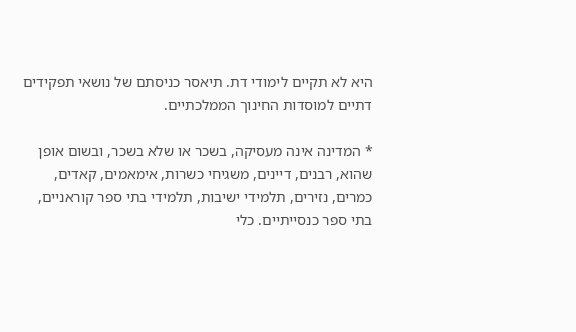היא לא תקיים לימודי דת. תיאסר כניסתם של נושאי תפקידים דתיים למוסדות החינוך הממלכתיים.

* המדינה אינה מעסיקה, בשכר או שלא בשכר, ובשום אופן שהוא, רבנים, דיינים, משגיחי כשרות, אימאמים, קאדים, כמרים, נזירים, תלמידי ישיבות, תלמידי בתי ספר קוראניים, בתי ספר כנסייתיים. כלי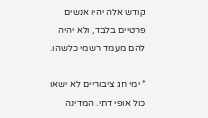קודש אלה יהיו אנשים פרטיים בלבד, ולא יהיה להם מעמד רשמי כלשהו.

* ימי חג ציבוריים לא ישאו כול אופי דתי. המדינה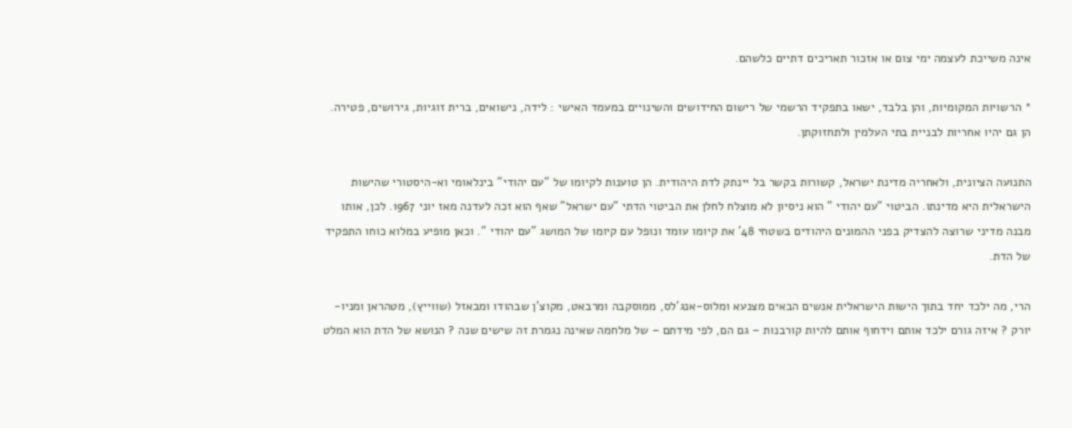אינה משייכת לעצמה ימי צום או אזכור תאריכים דתיים כלשהם.

* הרשויות המקומיות, והן בלבד, ישאו בתפקיד הרשמי של רישום החידושים והשינויים במעמד האישי : לידה, נישואים, ברית זוגיות, גירושים, פטירה. הן גם יהיו אחריות לבניית בתי העלמין ולתחזוקתן.

התנועה הציונית, ולאחריה מדינת ישראל, קשורות בקשר בל יינתק לדת היהודית. הן טוענות לקיומו של "עם יהודי" בינלאומי וא-היסטורי שהישות הישראלית היא מדינתו. הביטוי "עם יהודי " הוא ניסיון לא מוצלח לחלן את הביטוי הדתי "עם ישראל" שאף הוא זכה לעדנה מאז יוני 1967. לכן, אותו מבנה מדיני שרוצה להצדיק בפני ההמונים היהודים בשטחי 48' את קיומו עומד ונופל עם קיומו של המושג "עם יהודי ". וכאן מופיע במלוא כוחו התפקיד של הדת.

הרי, מה ילכד יחד בתוך הישות הישראלית אנשים הבאים מצנעא ומלוס-אנג'לס, ממוסקבה ומרבאט, מקוצ'ן שבהודו ומבאזל (שווייץ), מטהראן ומניו-יורק ? איזה גורם ילכד אותם וידחוף אותם להיות קורבנות – גם הם, לפי מידתם – של מלחמה שאינה נגמרת זה שישים שנה ? הנושא של הדת הוא המלט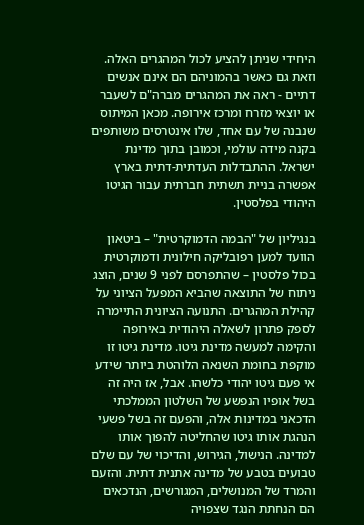היחידי שניתן להציע לכול המהגרים האלה. וזאת גם כאשר בהמוניהם הם אינם אנשים דתיים - ראה את המהגרים מברה"ם לשעבר או יוצאי מזרח ומרכז אירופה. מכאן המיתוס שנבנה של עם אחד, שלו אינטרסים משותפים בקנה מידה עולמי, וכמובן בתוך מדינת ישראל. ההתבדלות העדתית-דתית בארץ אפשרה בניית תשתית חברתית עבור הגיטו היהודי בפלסטין.

בנגיליון של "הבמה הדמוקרטית" – ביטאון הוועד למען רפובליקה חילונית ודמוקרטית בכול פלסטין – שהתפרסם לפני 9 שנים, הוצג ניתוח של התוצאה שהביא המפעל הציוני על קהילת המהגרים. התנועה הציונית התיימרה לספק פתרון לשאלה היהודית באירופה והקימה למעשה מדינת גיטו. מדינת גיטו זו מוקפת בחומת השנאה הלוהטת ביותר שידע אי פעם גיטו יהודי כלשהו. אבל, אז היה זה בשל אופיו הנפשע של השלטון הממלכתי הדכאני במדינות אלה, והפעם זה בשל פשעי הנהגת אותו גיטו שהחליטה להפוך אותו למדינה. הנישול, הגירוש, והדיכוי של עם שלם טבועים בטבע של מדינה אתנית דתית. והזעם והמרד של המנושלים, המגורשים, הנדכאים הם הנחתת הנגד שצפויה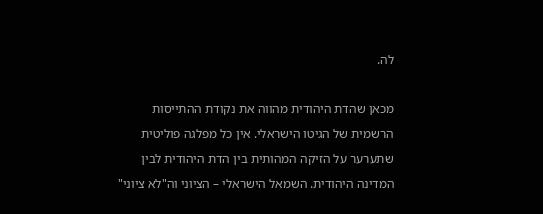לה.

מכאן שהדת היהודית מהווה את נקודת ההתייסות הרשמית של הגיטו הישראלי. אין כל מפלגה פוליטית שתערער על הזיקה המהותית בין הדת היהודית לבין המדינה היהודית. השמאל הישראלי – הציוני וה"לא ציוני"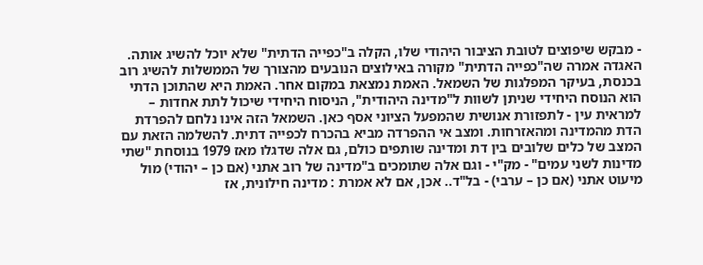- מבקש שיפוצים לטובת הציבור היהודי שלו, הקלה ב"כפייה הדתית" שלא יוכל להשיג אותה. האגדה אמרה שה"כפייה הדתית" מקורה באילוצים הנובעים מהצורך של הממשלות להשיג רוב בכנסת, בעיקר המפלגות של השמאל. האמת נמצאת במקום אחר. האמת היא שהתוכן הדתי הוא הנוסח היחידי שניתן לשוות ל"מדינה היהודית", הניסוח היחידי שיכול לתת אחדות – למראית עין - לתפזורת אנושית שהמפעל הציוני אסף כאן. השמאל הזה אינו נלחם להפרדת הדת מהמדינה ומהאזרחות. ומצב אי ההפרדה מביא בהכרח לכפייה דתית. להשלמה הזאת עם המצב של כלים שלובים בין דת ומדינה שותפים כולם, גם אלה שדגלו מאז 1979 בנוסחת "שתי מדינות לשני עמים" - מק"י - וגם אלה שתומכים ב"מדינה של רוב אתני (אם כן – יהודי) מול מיעוט אתני (אם כן – ערבי) - בל"ד.. אכן, אם לא אמרת : מדינה חילונית, אז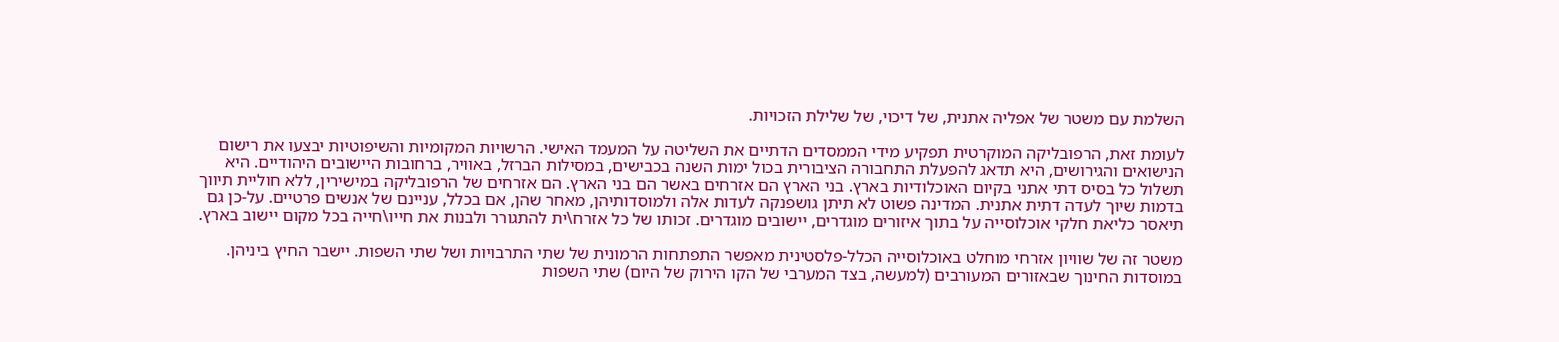השלמת עם משטר של אפליה אתנית, של דיכוי, של שלילת הזכויות.

לעומת זאת, הרפובליקה המוקרטית תפקיע מידי הממסדים הדתיים את השליטה על המעמד האישי. הרשויות המקומיות והשיפוטיות יבצעו את רישום הנישואים והגירושים, היא תדאג להפעלת התחבורה הציבורית בכול ימות השנה בכבישים, במסילות הברזל, באוויר, ברחובות היישובים היהודיים. היא תשלול כל בסיס דתי אתני בקיום האוכלודיות בארץ. בני הארץ הם אזרחים באשר הם בני הארץ. הם אזרחים של הרפובליקה במישירין, ללא חוליית תיווך בדמות שיוך לעדה דתית אתנית. המדינה פשוט לא תיתן גושפנקה לעדות אלה ולמוסדותיהן, מאחר שהן, אם בכלל, עניינם של אנשים פרטיים. על-כן גם תיאסר כליאת חלקי אוכלוסייה על בתוך איזורים מוגדרים, יישובים מוגדרים. זכותו של כל אזרח\ית להתגורר ולבנות את חייו\חייה בכל מקום יישוב בארץ.

משטר זה של שוויון אזרחי מוחלט באוכלוסייה הכלל-פלסטינית מאפשר התפתחות הרמונית של שתי התרבויות ושל שתי השפות. יישבר החיץ ביניהן. במוסדות החינוך שבאזורים המעורבים (למעשה, בצד המערבי של הקו הירוק של היום) שתי השפות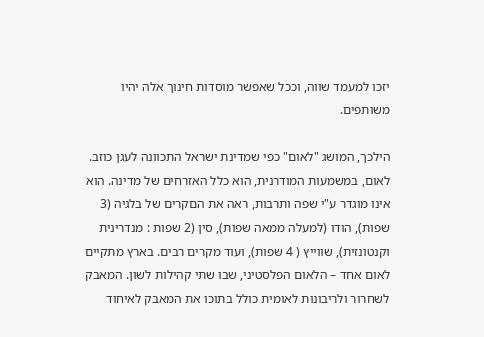יזכו למעמד שווה, וככל שאפשר מוסדות חינוך אלה יהיו משותפים.

הילכך, המושג "לאום" כפי שמדינת ישראל התכוונה לעגן כוזב. לאום, במשמעות המודרנית, הוא כלל האזרחים של מדינה. הוא אינו מוגדר ע"י שפה ותרבות, ראה את הםקרים של בלגיה (3 שפות), הודו (למעלה ממאה שפות), סין (2 שפות : מנדרינית וקנטונזית), שווייץ ( 4 שפות), ועוד מקרים רבים. בארץ מתקיים לאום אחד – הלאום הפלסטיני, שבו שתי קהילות לשון. המאבק לשחרור ולריבונות לאומית כולל בתוכו את המאבק לאיחוד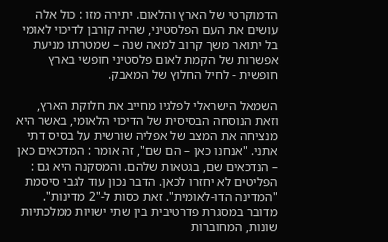הדמוקרטי של הארץ והלאום. יתירה מזו : כול אלה עושים את העם הפלסטיני, שהיה קורבן לדיכוי לאומי בל יתואר משך קרוב למאה שנה – שמטרתו מניעת אפשרות של הקמת לאום פלסטיני חופשי בארץ חופשית - לחיל החלוץ של המאבק.

השמאל הישראלי לפלגיו מחייב את חלוקת הארץ, וזאת הנוסחה הבסיסית של הדיכוי הלאומי, באשר היא מנציחה את המצב של אפליה שורשית על בסיס דתי אתני. "אנחנו כאן – הם שם", זה אומר : המדכאים כאן – הנדכאים שם, בגטאות שלהם. והמסקנה היא גם : הפליטים לא יחזרו לכאן. הדבר נכון עוד לגבי סיסמת "המדינה הדו-לאומית". זאת כסות ל-"2 מדינות". מדובר במסגרת פדרטיבית בין שתי ישויות ממלכתיות שונות, המחוברות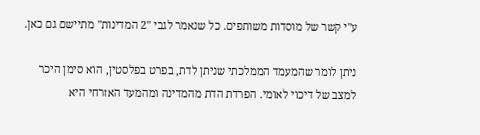ע"י קשר של מוסדות משותפים. כל שנאמר לגבי "2 המדינות" מתיישם גם כאן.

ניתן לומר שהמעמד הממלכתי שניתן לדת, בפרט בפלסטין, הוא סימן היכר למצב של דיכוי לאומי. הפרדת הדת מהמדינה ומהמעד האזרחי היא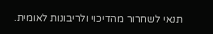תנאי לשחרור מהדיכוי ולריבונות לאומית.